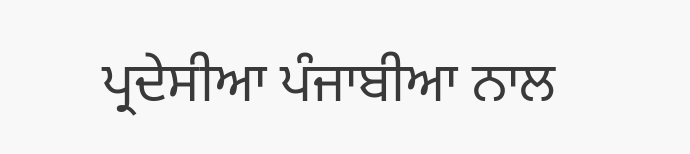ਪ੍ਰਦੇਸੀਆ ਪੰਜਾਬੀਆ ਨਾਲ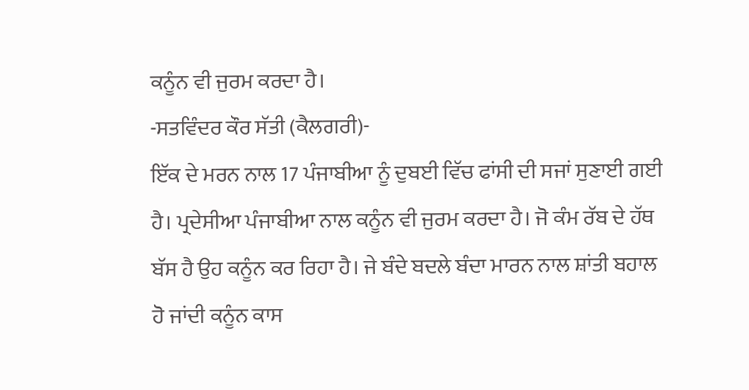ਕਨੂੰਨ ਵੀ ਜੁਰਮ ਕਰਦਾ ਹੈ।
-ਸਤਵਿੰਦਰ ਕੌਰ ਸੱਤੀ (ਕੈਲਗਰੀ)-
ਇੱਕ ਦੇ ਮਰਨ ਨਾਲ 17 ਪੰਜਾਬੀਆ ਨੂੰ ਦੁਬਈ ਵਿੱਚ ਫਾਂਸੀ ਦੀ ਸਜਾਂ ਸੁਣਾਈ ਗਈ ਹੈ। ਪ੍ਰਦੇਸੀਆ ਪੰਜਾਬੀਆ ਨਾਲ ਕਨੂੰਨ ਵੀ ਜੁਰਮ ਕਰਦਾ ਹੈ। ਜੋ ਕੰਮ ਰੱਬ ਦੇ ਹੱਥ ਬੱਸ ਹੈ ਉਹ ਕਨੂੰਨ ਕਰ ਰਿਹਾ ਹੈ। ਜੇ ਬੰਦੇ ਬਦਲੇ ਬੰਦਾ ਮਾਰਨ ਨਾਲ ਸ਼ਾਂਤੀ ਬਹਾਲ ਹੋ ਜਾਂਦੀ ਕਨੂੰਨ ਕਾਸ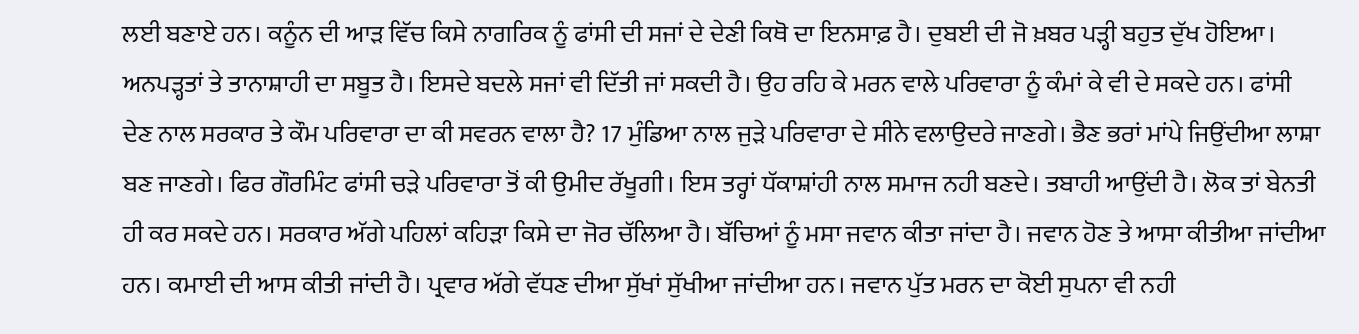ਲਈ ਬਣਾਏ ਹਨ। ਕਨੂੰਨ ਦੀ ਆੜ ਵਿੱਚ ਕਿਸੇ ਨਾਗਰਿਕ ਨੂੰ ਫਾਂਸੀ ਦੀ ਸਜਾਂ ਦੇ ਦੇਣੀ ਕਿਥੋ ਦਾ ਇਨਸਾਫ਼ ਹੈ। ਦੁਬਈ ਦੀ ਜੋ ਖ਼ਬਰ ਪੜ੍ਹੀ ਬਹੁਤ ਦੁੱਖ ਹੋਇਆ। ਅਨਪੜ੍ਹਤਾਂ ਤੇ ਤਾਨਾਸ਼ਾਹੀ ਦਾ ਸਬੂਤ ਹੈ। ਇਸਦੇ ਬਦਲੇ ਸਜਾਂ ਵੀ ਦਿੱਤੀ ਜਾਂ ਸਕਦੀ ਹੈ। ਉਹ ਰਹਿ ਕੇ ਮਰਨ ਵਾਲੇ ਪਰਿਵਾਰਾ ਨੂੰ ਕੰਮਾਂ ਕੇ ਵੀ ਦੇ ਸਕਦੇ ਹਨ। ਫਾਂਸੀ ਦੇਣ ਨਾਲ ਸਰਕਾਰ ਤੇ ਕੌਮ ਪਰਿਵਾਰਾ ਦਾ ਕੀ ਸਵਰਨ ਵਾਲਾ ਹੈ? 17 ਮੁੰਡਿਆ ਨਾਲ ਜੁੜੇ ਪਰਿਵਾਰਾ ਦੇ ਸੀਨੇ ਵਲਾਉਦਰੇ ਜਾਣਗੇ। ਭੈਣ ਭਰਾਂ ਮਾਂਪੇ ਜਿਉਂਦੀਆ ਲਾਸ਼ਾ ਬਣ ਜਾਣਗੇ। ਫਿਰ ਗੌਰਮਿੰਟ ਫਾਂਸੀ ਚੜੇ ਪਰਿਵਾਰਾ ਤੋਂ ਕੀ ਉਮੀਦ ਰੱਖੂਗੀ। ਇਸ ਤਰ੍ਹਾਂ ਧੱਕਾਸ਼ਾਂਹੀ ਨਾਲ ਸਮਾਜ ਨਹੀ ਬਣਦੇ। ਤਬਾਹੀ ਆਉਂਦੀ ਹੈ। ਲੋਕ ਤਾਂ ਬੇਨਤੀ ਹੀ ਕਰ ਸਕਦੇ ਹਨ। ਸਰਕਾਰ ਅੱਗੇ ਪਹਿਲਾਂ ਕਹਿੜਾ ਕਿਸੇ ਦਾ ਜੋਰ ਚੱਲਿਆ ਹੈ। ਬੱਚਿਆਂ ਨੂੰ ਮਸਾ ਜਵਾਨ ਕੀਤਾ ਜਾਂਦਾ ਹੈ। ਜਵਾਨ ਹੋਣ ਤੇ ਆਸਾ ਕੀਤੀਆ ਜਾਂਦੀਆ ਹਨ। ਕਮਾਈ ਦੀ ਆਸ ਕੀਤੀ ਜਾਂਦੀ ਹੈ। ਪ੍ਰਵਾਰ ਅੱਗੇ ਵੱਧਣ ਦੀਆ ਸੁੱਖਾਂ ਸੁੱਖੀਆ ਜਾਂਦੀਆ ਹਨ। ਜਵਾਨ ਪੁੱਤ ਮਰਨ ਦਾ ਕੋਈ ਸੁਪਨਾ ਵੀ ਨਹੀ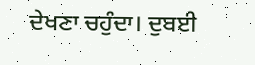ਦੇਖਣਾ ਚਹੁੰਦਾ। ਦੁਬਈ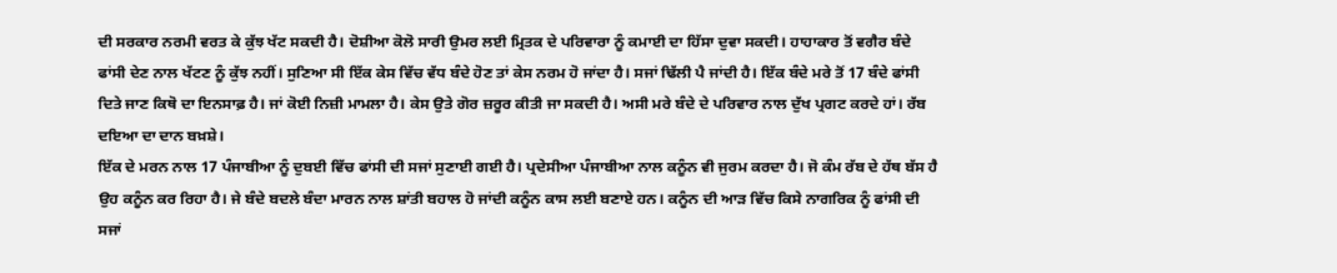ਦੀ ਸਰਕਾਰ ਨਰਮੀ ਵਰਤ ਕੇ ਕੁੱਝ ਖੱਟ ਸਕਦੀ ਹੈ। ਦੋਸ਼ੀਆ ਕੋਲੋ ਸਾਰੀ ਉਮਰ ਲਈ ਮ੍ਰਿਤਕ ਦੇ ਪਰਿਵਾਰਾ ਨੂੰ ਕਮਾਈ ਦਾ ਹਿੱਸਾ ਦੁਵਾ ਸਕਦੀ। ਹਾਹਾਕਾਰ ਤੋਂ ਵਗੈਰ ਬੰਦੇ ਫਾਂਸੀ ਦੇਣ ਨਾਲ ਖੱਟਣ ਨੂੰ ਕੁੱਝ ਨਹੀਂ। ਸੁਣਿਆ ਸੀ ਇੱਕ ਕੇਸ ਵਿੱਚ ਵੱਧ ਬੰਦੇ ਹੋਣ ਤਾਂ ਕੇਸ ਨਰਮ ਹੋ ਜਾਂਦਾ ਹੈ। ਸਜਾਂ ਢਿੱਲੀ ਪੈ ਜਾਂਦੀ ਹੈ। ਇੱਕ ਬੰਦੇ ਮਰੇ ਤੋਂ 17 ਬੰਦੇ ਫਾਂਸੀ ਦਿਤੇ ਜਾਣ ਕਿਥੋ ਦਾ ਇਨਸਾਫ਼ ਹੈ। ਜਾਂ ਕੋਈ ਨਿਜ਼ੀ ਮਾਮਲਾ ਹੈ। ਕੇਸ ਉਤੇ ਗੋਰ ਜ਼ਰੂਰ ਕੀਤੀ ਜਾ ਸਕਦੀ ਹੈ। ਅਸੀ ਮਰੇ ਬੰਦੇ ਦੇ ਪਰਿਵਾਰ ਨਾਲ ਦੁੱਖ ਪ੍ਰਗਟ ਕਰਦੇ ਹਾਂ। ਰੱਬ ਦਇਆ ਦਾ ਦਾਨ ਬਖ਼ਸ਼ੇ।
ਇੱਕ ਦੇ ਮਰਨ ਨਾਲ 17 ਪੰਜਾਬੀਆ ਨੂੰ ਦੁਬਈ ਵਿੱਚ ਫਾਂਸੀ ਦੀ ਸਜਾਂ ਸੁਣਾਈ ਗਈ ਹੈ। ਪ੍ਰਦੇਸੀਆ ਪੰਜਾਬੀਆ ਨਾਲ ਕਨੂੰਨ ਵੀ ਜੁਰਮ ਕਰਦਾ ਹੈ। ਜੋ ਕੰਮ ਰੱਬ ਦੇ ਹੱਥ ਬੱਸ ਹੈ ਉਹ ਕਨੂੰਨ ਕਰ ਰਿਹਾ ਹੈ। ਜੇ ਬੰਦੇ ਬਦਲੇ ਬੰਦਾ ਮਾਰਨ ਨਾਲ ਸ਼ਾਂਤੀ ਬਹਾਲ ਹੋ ਜਾਂਦੀ ਕਨੂੰਨ ਕਾਸ ਲਈ ਬਣਾਏ ਹਨ। ਕਨੂੰਨ ਦੀ ਆੜ ਵਿੱਚ ਕਿਸੇ ਨਾਗਰਿਕ ਨੂੰ ਫਾਂਸੀ ਦੀ ਸਜਾਂ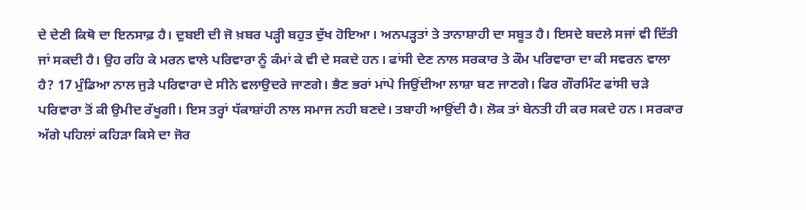ਦੇ ਦੇਣੀ ਕਿਥੋ ਦਾ ਇਨਸਾਫ਼ ਹੈ। ਦੁਬਈ ਦੀ ਜੋ ਖ਼ਬਰ ਪੜ੍ਹੀ ਬਹੁਤ ਦੁੱਖ ਹੋਇਆ। ਅਨਪੜ੍ਹਤਾਂ ਤੇ ਤਾਨਾਸ਼ਾਹੀ ਦਾ ਸਬੂਤ ਹੈ। ਇਸਦੇ ਬਦਲੇ ਸਜਾਂ ਵੀ ਦਿੱਤੀ ਜਾਂ ਸਕਦੀ ਹੈ। ਉਹ ਰਹਿ ਕੇ ਮਰਨ ਵਾਲੇ ਪਰਿਵਾਰਾ ਨੂੰ ਕੰਮਾਂ ਕੇ ਵੀ ਦੇ ਸਕਦੇ ਹਨ। ਫਾਂਸੀ ਦੇਣ ਨਾਲ ਸਰਕਾਰ ਤੇ ਕੌਮ ਪਰਿਵਾਰਾ ਦਾ ਕੀ ਸਵਰਨ ਵਾਲਾ ਹੈ? 17 ਮੁੰਡਿਆ ਨਾਲ ਜੁੜੇ ਪਰਿਵਾਰਾ ਦੇ ਸੀਨੇ ਵਲਾਉਦਰੇ ਜਾਣਗੇ। ਭੈਣ ਭਰਾਂ ਮਾਂਪੇ ਜਿਉਂਦੀਆ ਲਾਸ਼ਾ ਬਣ ਜਾਣਗੇ। ਫਿਰ ਗੌਰਮਿੰਟ ਫਾਂਸੀ ਚੜੇ ਪਰਿਵਾਰਾ ਤੋਂ ਕੀ ਉਮੀਦ ਰੱਖੂਗੀ। ਇਸ ਤਰ੍ਹਾਂ ਧੱਕਾਸ਼ਾਂਹੀ ਨਾਲ ਸਮਾਜ ਨਹੀ ਬਣਦੇ। ਤਬਾਹੀ ਆਉਂਦੀ ਹੈ। ਲੋਕ ਤਾਂ ਬੇਨਤੀ ਹੀ ਕਰ ਸਕਦੇ ਹਨ। ਸਰਕਾਰ ਅੱਗੇ ਪਹਿਲਾਂ ਕਹਿੜਾ ਕਿਸੇ ਦਾ ਜੋਰ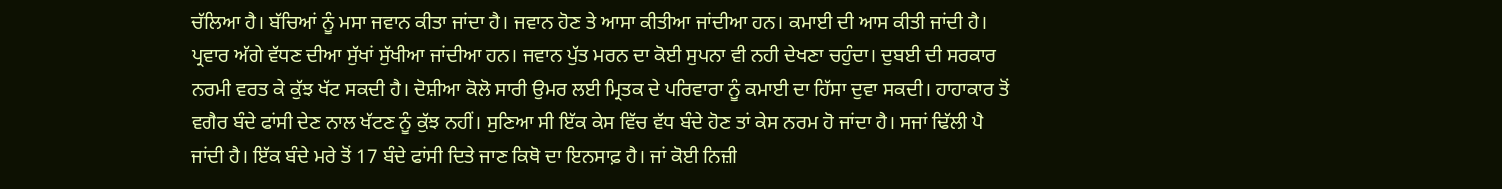ਚੱਲਿਆ ਹੈ। ਬੱਚਿਆਂ ਨੂੰ ਮਸਾ ਜਵਾਨ ਕੀਤਾ ਜਾਂਦਾ ਹੈ। ਜਵਾਨ ਹੋਣ ਤੇ ਆਸਾ ਕੀਤੀਆ ਜਾਂਦੀਆ ਹਨ। ਕਮਾਈ ਦੀ ਆਸ ਕੀਤੀ ਜਾਂਦੀ ਹੈ। ਪ੍ਰਵਾਰ ਅੱਗੇ ਵੱਧਣ ਦੀਆ ਸੁੱਖਾਂ ਸੁੱਖੀਆ ਜਾਂਦੀਆ ਹਨ। ਜਵਾਨ ਪੁੱਤ ਮਰਨ ਦਾ ਕੋਈ ਸੁਪਨਾ ਵੀ ਨਹੀ ਦੇਖਣਾ ਚਹੁੰਦਾ। ਦੁਬਈ ਦੀ ਸਰਕਾਰ ਨਰਮੀ ਵਰਤ ਕੇ ਕੁੱਝ ਖੱਟ ਸਕਦੀ ਹੈ। ਦੋਸ਼ੀਆ ਕੋਲੋ ਸਾਰੀ ਉਮਰ ਲਈ ਮ੍ਰਿਤਕ ਦੇ ਪਰਿਵਾਰਾ ਨੂੰ ਕਮਾਈ ਦਾ ਹਿੱਸਾ ਦੁਵਾ ਸਕਦੀ। ਹਾਹਾਕਾਰ ਤੋਂ ਵਗੈਰ ਬੰਦੇ ਫਾਂਸੀ ਦੇਣ ਨਾਲ ਖੱਟਣ ਨੂੰ ਕੁੱਝ ਨਹੀਂ। ਸੁਣਿਆ ਸੀ ਇੱਕ ਕੇਸ ਵਿੱਚ ਵੱਧ ਬੰਦੇ ਹੋਣ ਤਾਂ ਕੇਸ ਨਰਮ ਹੋ ਜਾਂਦਾ ਹੈ। ਸਜਾਂ ਢਿੱਲੀ ਪੈ ਜਾਂਦੀ ਹੈ। ਇੱਕ ਬੰਦੇ ਮਰੇ ਤੋਂ 17 ਬੰਦੇ ਫਾਂਸੀ ਦਿਤੇ ਜਾਣ ਕਿਥੋ ਦਾ ਇਨਸਾਫ਼ ਹੈ। ਜਾਂ ਕੋਈ ਨਿਜ਼ੀ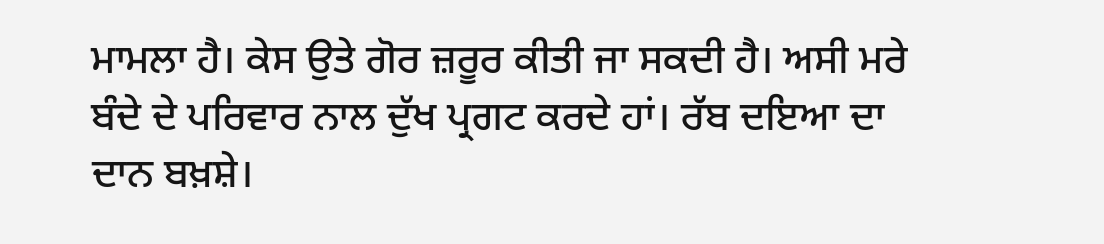ਮਾਮਲਾ ਹੈ। ਕੇਸ ਉਤੇ ਗੋਰ ਜ਼ਰੂਰ ਕੀਤੀ ਜਾ ਸਕਦੀ ਹੈ। ਅਸੀ ਮਰੇ ਬੰਦੇ ਦੇ ਪਰਿਵਾਰ ਨਾਲ ਦੁੱਖ ਪ੍ਰਗਟ ਕਰਦੇ ਹਾਂ। ਰੱਬ ਦਇਆ ਦਾ ਦਾਨ ਬਖ਼ਸ਼ੇ।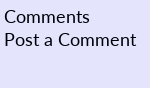Comments
Post a Comment